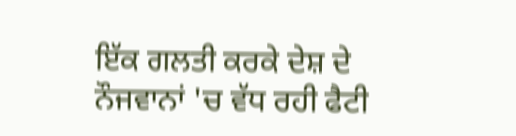ਇੱਕ ਗਲਤੀ ਕਰਕੇ ਦੇਸ਼ ਦੇ ਨੌਜਵਾਨਾਂ 'ਚ ਵੱਧ ਰਹੀ ਫੈਟੀ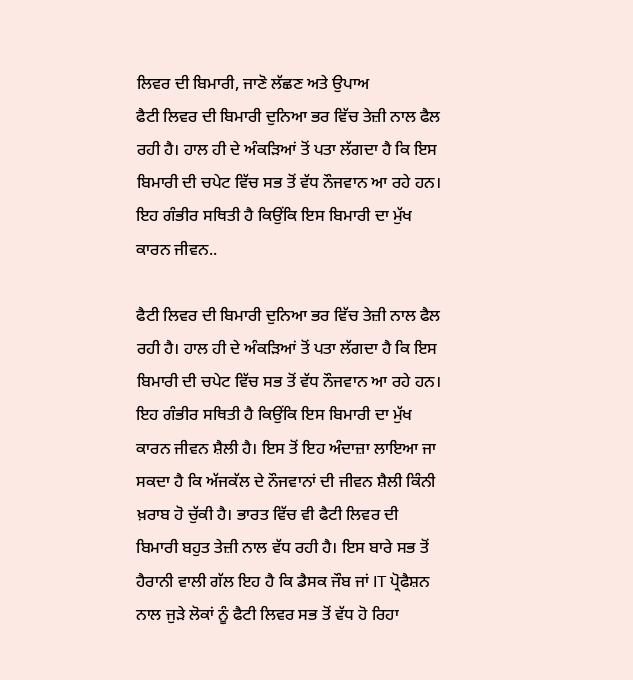ਲਿਵਰ ਦੀ ਬਿਮਾਰੀ, ਜਾਣੋ ਲੱਛਣ ਅਤੇ ਉਪਾਅ
ਫੈਟੀ ਲਿਵਰ ਦੀ ਬਿਮਾਰੀ ਦੁਨਿਆ ਭਰ ਵਿੱਚ ਤੇਜ਼ੀ ਨਾਲ ਫੈਲ ਰਹੀ ਹੈ। ਹਾਲ ਹੀ ਦੇ ਅੰਕੜਿਆਂ ਤੋਂ ਪਤਾ ਲੱਗਦਾ ਹੈ ਕਿ ਇਸ ਬਿਮਾਰੀ ਦੀ ਚਪੇਟ ਵਿੱਚ ਸਭ ਤੋਂ ਵੱਧ ਨੌਜਵਾਨ ਆ ਰਹੇ ਹਨ। ਇਹ ਗੰਭੀਰ ਸਥਿਤੀ ਹੈ ਕਿਉਂਕਿ ਇਸ ਬਿਮਾਰੀ ਦਾ ਮੁੱਖ ਕਾਰਨ ਜੀਵਨ..

ਫੈਟੀ ਲਿਵਰ ਦੀ ਬਿਮਾਰੀ ਦੁਨਿਆ ਭਰ ਵਿੱਚ ਤੇਜ਼ੀ ਨਾਲ ਫੈਲ ਰਹੀ ਹੈ। ਹਾਲ ਹੀ ਦੇ ਅੰਕੜਿਆਂ ਤੋਂ ਪਤਾ ਲੱਗਦਾ ਹੈ ਕਿ ਇਸ ਬਿਮਾਰੀ ਦੀ ਚਪੇਟ ਵਿੱਚ ਸਭ ਤੋਂ ਵੱਧ ਨੌਜਵਾਨ ਆ ਰਹੇ ਹਨ। ਇਹ ਗੰਭੀਰ ਸਥਿਤੀ ਹੈ ਕਿਉਂਕਿ ਇਸ ਬਿਮਾਰੀ ਦਾ ਮੁੱਖ ਕਾਰਨ ਜੀਵਨ ਸ਼ੈਲੀ ਹੈ। ਇਸ ਤੋਂ ਇਹ ਅੰਦਾਜ਼ਾ ਲਾਇਆ ਜਾ ਸਕਦਾ ਹੈ ਕਿ ਅੱਜਕੱਲ ਦੇ ਨੌਜਵਾਨਾਂ ਦੀ ਜੀਵਨ ਸ਼ੈਲੀ ਕਿੰਨੀ ਖ਼ਰਾਬ ਹੋ ਚੁੱਕੀ ਹੈ। ਭਾਰਤ ਵਿੱਚ ਵੀ ਫੈਟੀ ਲਿਵਰ ਦੀ ਬਿਮਾਰੀ ਬਹੁਤ ਤੇਜ਼ੀ ਨਾਲ ਵੱਧ ਰਹੀ ਹੈ। ਇਸ ਬਾਰੇ ਸਭ ਤੋਂ ਹੈਰਾਨੀ ਵਾਲੀ ਗੱਲ ਇਹ ਹੈ ਕਿ ਡੈਸਕ ਜੌਬ ਜਾਂ IT ਪ੍ਰੋਫੈਸ਼ਨ ਨਾਲ ਜੁੜੇ ਲੋਕਾਂ ਨੂੰ ਫੈਟੀ ਲਿਵਰ ਸਭ ਤੋਂ ਵੱਧ ਹੋ ਰਿਹਾ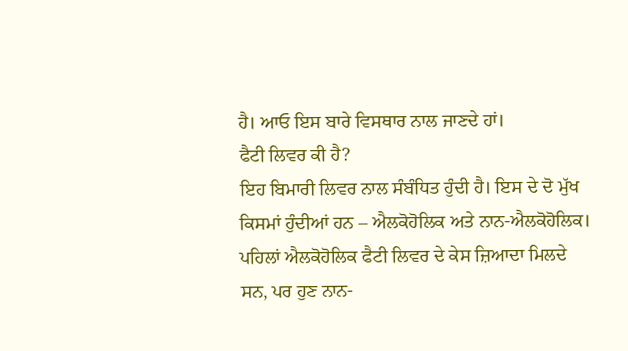ਹੈ। ਆਓ ਇਸ ਬਾਰੇ ਵਿਸਥਾਰ ਨਾਲ ਜਾਣਦੇ ਹਾਂ।
ਫੈਟੀ ਲਿਵਰ ਕੀ ਹੈ?
ਇਹ ਬਿਮਾਰੀ ਲਿਵਰ ਨਾਲ ਸੰਬੰਧਿਤ ਹੁੰਦੀ ਹੈ। ਇਸ ਦੇ ਦੋ ਮੁੱਖ ਕਿਸਮਾਂ ਹੁੰਦੀਆਂ ਹਨ – ਐਲਕੋਹੋਲਿਕ ਅਤੇ ਨਾਨ-ਐਲਕੋਹੋਲਿਕ। ਪਹਿਲਾਂ ਐਲਕੋਹੋਲਿਕ ਫੈਟੀ ਲਿਵਰ ਦੇ ਕੇਸ ਜ਼ਿਆਦਾ ਮਿਲਦੇ ਸਨ, ਪਰ ਹੁਣ ਨਾਨ-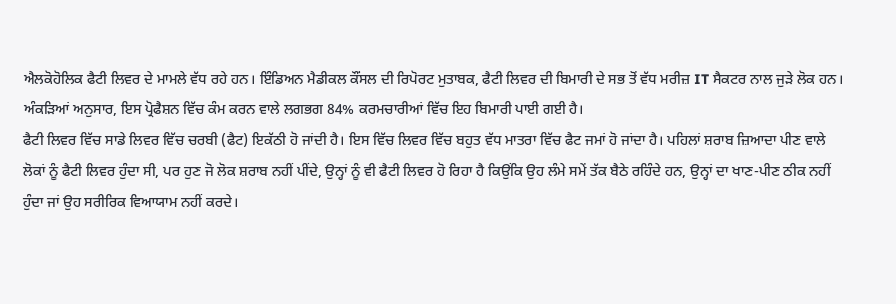ਐਲਕੋਹੋਲਿਕ ਫੈਟੀ ਲਿਵਰ ਦੇ ਮਾਮਲੇ ਵੱਧ ਰਹੇ ਹਨ। ਇੰਡਿਅਨ ਮੈਡੀਕਲ ਕੌਂਸਲ ਦੀ ਰਿਪੋਰਟ ਮੁਤਾਬਕ, ਫੈਟੀ ਲਿਵਰ ਦੀ ਬਿਮਾਰੀ ਦੇ ਸਭ ਤੋਂ ਵੱਧ ਮਰੀਜ਼ IT ਸੈਕਟਰ ਨਾਲ ਜੁੜੇ ਲੋਕ ਹਨ। ਅੰਕੜਿਆਂ ਅਨੁਸਾਰ, ਇਸ ਪ੍ਰੋਫੈਸ਼ਨ ਵਿੱਚ ਕੰਮ ਕਰਨ ਵਾਲੇ ਲਗਭਗ 84% ਕਰਮਚਾਰੀਆਂ ਵਿੱਚ ਇਹ ਬਿਮਾਰੀ ਪਾਈ ਗਈ ਹੈ।
ਫੈਟੀ ਲਿਵਰ ਵਿੱਚ ਸਾਡੇ ਲਿਵਰ ਵਿੱਚ ਚਰਬੀ (ਫੈਟ) ਇਕੱਠੀ ਹੋ ਜਾਂਦੀ ਹੈ। ਇਸ ਵਿੱਚ ਲਿਵਰ ਵਿੱਚ ਬਹੁਤ ਵੱਧ ਮਾਤਰਾ ਵਿੱਚ ਫੈਟ ਜਮਾਂ ਹੋ ਜਾਂਦਾ ਹੈ। ਪਹਿਲਾਂ ਸ਼ਰਾਬ ਜ਼ਿਆਦਾ ਪੀਣ ਵਾਲੇ ਲੋਕਾਂ ਨੂੰ ਫੈਟੀ ਲਿਵਰ ਹੁੰਦਾ ਸੀ, ਪਰ ਹੁਣ ਜੋ ਲੋਕ ਸ਼ਰਾਬ ਨਹੀਂ ਪੀਂਦੇ, ਉਨ੍ਹਾਂ ਨੂੰ ਵੀ ਫੈਟੀ ਲਿਵਰ ਹੋ ਰਿਹਾ ਹੈ ਕਿਉਂਕਿ ਉਹ ਲੰਮੇ ਸਮੇਂ ਤੱਕ ਬੈਠੇ ਰਹਿੰਦੇ ਹਨ, ਉਨ੍ਹਾਂ ਦਾ ਖਾਣ-ਪੀਣ ਠੀਕ ਨਹੀਂ ਹੁੰਦਾ ਜਾਂ ਉਹ ਸਰੀਰਿਕ ਵਿਆਯਾਮ ਨਹੀਂ ਕਰਦੇ।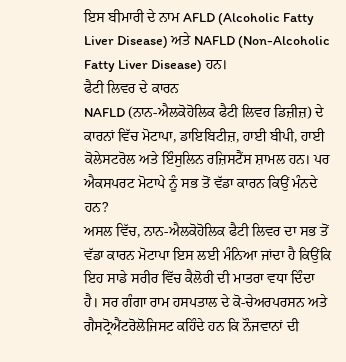ਇਸ ਬੀਮਾਰੀ ਦੇ ਨਾਮ AFLD (Alcoholic Fatty Liver Disease) ਅਤੇ NAFLD (Non-Alcoholic Fatty Liver Disease) ਹਨ।
ਫੈਟੀ ਲਿਵਰ ਦੇ ਕਾਰਨ
NAFLD (ਨਾਨ-ਐਲਕੋਹੋਲਿਕ ਫੈਟੀ ਲਿਵਰ ਡਿਜ਼ੀਜ਼) ਦੇ ਕਾਰਨਾਂ ਵਿੱਚ ਮੋਟਾਪਾ, ਡਾਇਬਿਟੀਜ਼, ਹਾਈ ਬੀਪੀ, ਹਾਈ ਕੋਲੇਸਟਰੋਲ ਅਤੇ ਇੰਸੁਲਿਨ ਰਜ਼ਿਸਟੈਂਸ ਸ਼ਾਮਲ ਹਨ। ਪਰ ਐਕਸਪਰਟ ਮੋਟਾਪੇ ਨੂੰ ਸਭ ਤੋਂ ਵੱਡਾ ਕਾਰਨ ਕਿਉਂ ਮੰਨਦੇ ਹਨ?
ਅਸਲ ਵਿੱਚ, ਨਾਨ-ਐਲਕੋਹੋਲਿਕ ਫੈਟੀ ਲਿਵਰ ਦਾ ਸਭ ਤੋਂ ਵੱਡਾ ਕਾਰਨ ਮੋਟਾਪਾ ਇਸ ਲਈ ਮੰਨਿਆ ਜਾਂਦਾ ਹੈ ਕਿਉਂਕਿ ਇਹ ਸਾਡੇ ਸਰੀਰ ਵਿੱਚ ਕੈਲੋਰੀ ਦੀ ਮਾਤਰਾ ਵਧਾ ਦਿੰਦਾ ਹੈ। ਸਰ ਗੰਗਾ ਰਾਮ ਹਸਪਤਾਲ ਦੇ ਕੋ-ਚੇਅਰਪਰਸਨ ਅਤੇ ਗੈਸਟ੍ਰੋਐਂਟਰੋਲੋਜਿਸਟ ਕਹਿੰਦੇ ਹਨ ਕਿ ਨੌਜਵਾਨਾਂ ਦੀ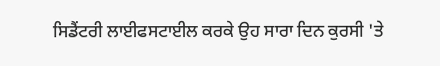ਸਿਡੈਂਟਰੀ ਲਾਈਫਸਟਾਈਲ ਕਰਕੇ ਉਹ ਸਾਰਾ ਦਿਨ ਕੁਰਸੀ 'ਤੇ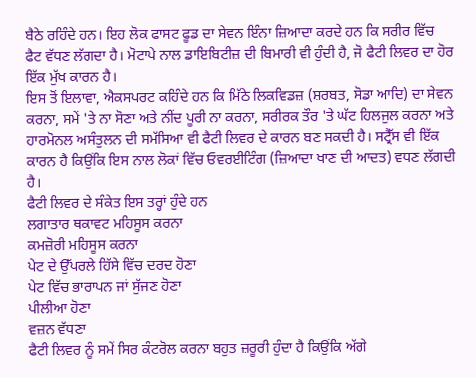ਬੈਠੇ ਰਹਿੰਦੇ ਹਨ। ਇਹ ਲੋਕ ਫਾਸਟ ਫੂਡ ਦਾ ਸੇਵਨ ਇੰਨਾ ਜ਼ਿਆਦਾ ਕਰਦੇ ਹਨ ਕਿ ਸਰੀਰ ਵਿੱਚ ਫੈਟ ਵੱਧਣ ਲੱਗਦਾ ਹੈ। ਮੋਟਾਪੇ ਨਾਲ ਡਾਇਬਿਟੀਜ਼ ਦੀ ਬਿਮਾਰੀ ਵੀ ਹੁੰਦੀ ਹੈ, ਜੋ ਫੈਟੀ ਲਿਵਰ ਦਾ ਹੋਰ ਇੱਕ ਮੁੱਖ ਕਾਰਨ ਹੈ।
ਇਸ ਤੋਂ ਇਲਾਵਾ, ਐਕਸਪਰਟ ਕਹਿੰਦੇ ਹਨ ਕਿ ਮਿੱਠੇ ਲਿਕਵਿਡਜ਼ (ਸ਼ਰਬਤ, ਸੋਡਾ ਆਦਿ) ਦਾ ਸੇਵਨ ਕਰਨਾ, ਸਮੇਂ 'ਤੇ ਨਾ ਸੋਣਾ ਅਤੇ ਨੀਂਦ ਪੂਰੀ ਨਾ ਕਰਨਾ, ਸਰੀਰਕ ਤੌਰ 'ਤੇ ਘੱਟ ਹਿਲਜੁਲ ਕਰਨਾ ਅਤੇ ਹਾਰਮੋਨਲ ਅਸੰਤੁਲਨ ਦੀ ਸਮੱਸਿਆ ਵੀ ਫੈਟੀ ਲਿਵਰ ਦੇ ਕਾਰਨ ਬਣ ਸਕਦੀ ਹੈ। ਸਟ੍ਰੈੱਸ ਵੀ ਇੱਕ ਕਾਰਨ ਹੈ ਕਿਉਂਕਿ ਇਸ ਨਾਲ ਲੋਕਾਂ ਵਿੱਚ ਓਵਰਈਟਿੰਗ (ਜ਼ਿਆਦਾ ਖਾਣ ਦੀ ਆਦਤ) ਵਧਣ ਲੱਗਦੀ ਹੈ।
ਫੈਟੀ ਲਿਵਰ ਦੇ ਸੰਕੇਤ ਇਸ ਤਰ੍ਹਾਂ ਹੁੰਦੇ ਹਨ
ਲਗਾਤਾਰ ਥਕਾਵਟ ਮਹਿਸੂਸ ਕਰਨਾ
ਕਮਜ਼ੋਰੀ ਮਹਿਸੂਸ ਕਰਨਾ
ਪੇਟ ਦੇ ਉੱਪਰਲੇ ਹਿੱਸੇ ਵਿੱਚ ਦਰਦ ਹੋਣਾ
ਪੇਟ ਵਿੱਚ ਭਾਰਾਪਨ ਜਾਂ ਸੁੱਜਣ ਹੋਣਾ
ਪੀਲੀਆ ਹੋਣਾ
ਵਜ਼ਨ ਵੱਧਣਾ
ਫੈਟੀ ਲਿਵਰ ਨੂੰ ਸਮੇਂ ਸਿਰ ਕੰਟਰੋਲ ਕਰਨਾ ਬਹੁਤ ਜ਼ਰੂਰੀ ਹੁੰਦਾ ਹੈ ਕਿਉਂਕਿ ਅੱਗੇ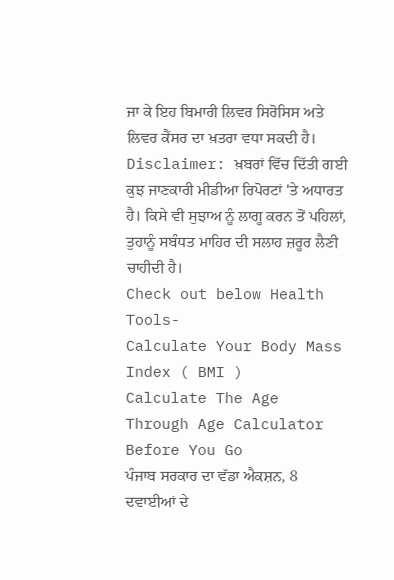ਜਾ ਕੇ ਇਹ ਬਿਮਾਰੀ ਲਿਵਰ ਸਿਰੋਸਿਸ ਅਤੇ ਲਿਵਰ ਕੈਂਸਰ ਦਾ ਖ਼ਤਰਾ ਵਧਾ ਸਕਦੀ ਹੈ।
Disclaimer: ਖ਼ਬਰਾਂ ਵਿੱਚ ਦਿੱਤੀ ਗਈ ਕੁਝ ਜਾਣਕਾਰੀ ਮੀਡੀਆ ਰਿਪੋਰਟਾਂ 'ਤੇ ਅਧਾਰਤ ਹੈ। ਕਿਸੇ ਵੀ ਸੁਝਾਅ ਨੂੰ ਲਾਗੂ ਕਰਨ ਤੋਂ ਪਹਿਲਾਂ, ਤੁਹਾਨੂੰ ਸਬੰਧਤ ਮਾਹਿਰ ਦੀ ਸਲਾਹ ਜ਼ਰੂਰ ਲੈਣੀ ਚਾਹੀਦੀ ਹੈ।
Check out below Health Tools-
Calculate Your Body Mass Index ( BMI )
Calculate The Age Through Age Calculator
Before You Go
ਪੰਜਾਬ ਸਰਕਾਰ ਦਾ ਵੱਡਾ ਐਕਸ਼ਨ, 8 ਦਵਾਈਆਂ ਦੇ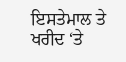ਇਸਤੇਮਾਲ ਤੇ ਖਰੀਦ ‘ਤੇ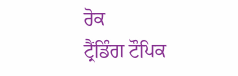ਰੋਕ
ਟ੍ਰੈਂਡਿੰਗ ਟੌਪਿਕ